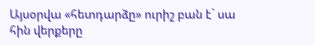Այսօրվա «հետդարձը» ուրիշ բան է` սա հին վերքերը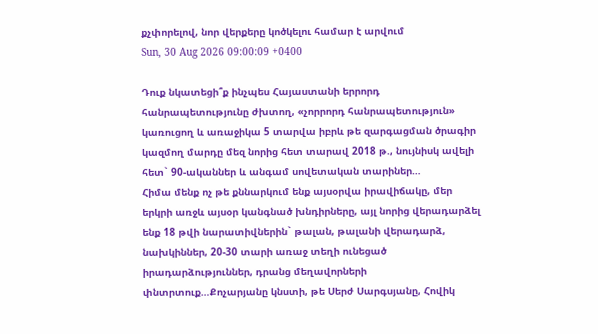քչփորելով, նոր վերքերը կոծկելու համար է արվում
Sun, 30 Aug 2026 09:00:09 +0400

Դուք նկատեցի՞ք ինչպես Հայաստանի երրորդ հանրապետությունը ժխտող, «չորրորդ հանրապետություն» կառուցող և առաջիկա 5 տարվա իբրև թե զարգացման ծրագիր կազմող մարդը մեզ նորից հետ տարավ 2018 թ., նույնիսկ ավելի հետ` 90-ականներ և անգամ սովետական տարիներ…
Հիմա մենք ոչ թե քննարկում ենք այսօրվա իրավիճակը, մեր երկրի առջև այսօր կանգնած խնդիրները, այլ նորից վերադարձել ենք 18 թվի նարատիվներին` թալան, թալանի վերադարձ, նախկիններ, 20-30 տարի առաջ տեղի ունեցած իրադարձություններ, դրանց մեղավորների փնտրտուք…Քոչարյանը կնստի, թե Սերժ Սարգսյանը, Հովիկ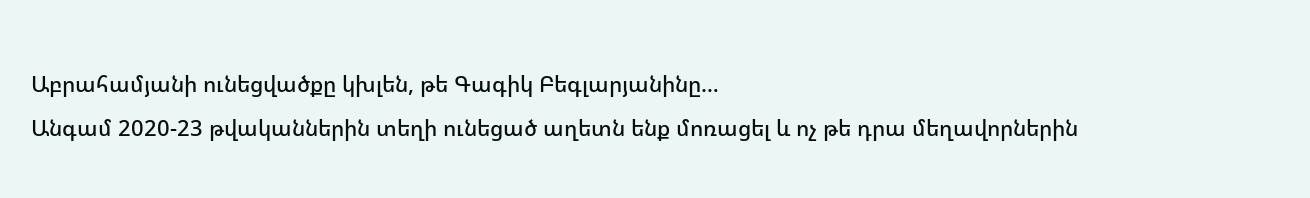Աբրահամյանի ունեցվածքը կխլեն, թե Գագիկ Բեգլարյանինը…
Անգամ 2020-23 թվականներին տեղի ունեցած աղետն ենք մոռացել և ոչ թե դրա մեղավորներին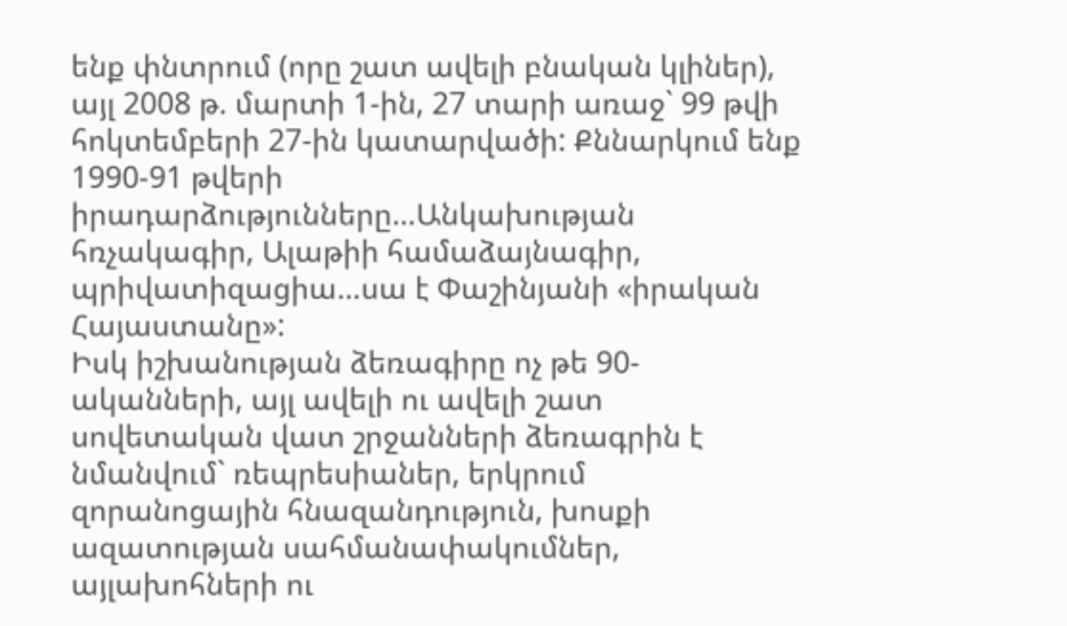ենք փնտրում (որը շատ ավելի բնական կլիներ), այլ 2008 թ. մարտի 1-ին, 27 տարի առաջ` 99 թվի հոկտեմբերի 27-ին կատարվածի: Քննարկում ենք 1990-91 թվերի իրադարձությունները…Անկախության հռչակագիր, Ալաթիի համաձայնագիր, պրիվատիզացիա…սա է Փաշինյանի «իրական Հայաստանը»:
Իսկ իշխանության ձեռագիրը ոչ թե 90-ականների, այլ ավելի ու ավելի շատ սովետական վատ շրջանների ձեռագրին է նմանվում` ռեպրեսիաներ, երկրում զորանոցային հնազանդություն, խոսքի ազատության սահմանափակումներ, այլախոհների ու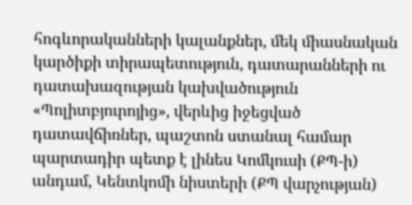հոգևորականների կալանքներ, մեկ միասնական կարծիքի տիրապետություն, դատարանների ու դատախազության կախվածություն «Պոլիտբյուրոյից», վերևից իջեցված դատավճիռներ, պաշտոն ստանալ համար պարտադիր պետք է լինես Կոմկուսի (ՔՊ-ի) անդամ, Կենտկոմի նիստերի (ՔՊ վարչության)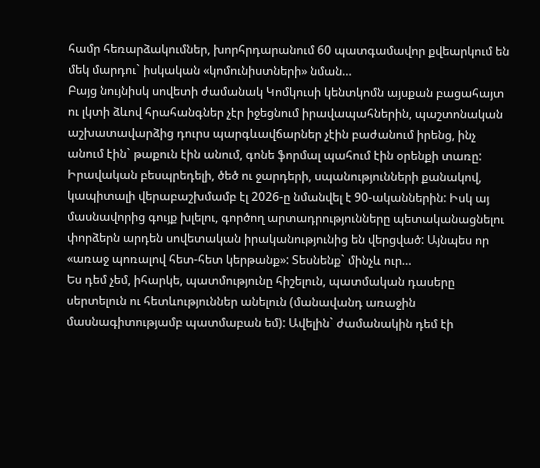համր հեռարձակումներ, խորհրդարանում 60 պատգամավոր քվեարկում են մեկ մարդու` իսկական «կոմունիստների» նման…
Բայց նույնիսկ սովետի ժամանակ Կոմկուսի կենտկոմն այսքան բացահայտ ու լկտի ձևով հրահանգներ չէր իջեցնում իրավապահներին, պաշտոնական աշխատավարձից դուրս պարգևավճարներ չէին բաժանում իրենց, ինչ անում էին` թաքուն էին անում, գոնե ֆորմալ պահում էին օրենքի տառը:
Իրավական բեսպրեդելի, ծեծ ու ջարդերի, սպանությունների քանակով, կապիտալի վերաբաշխմամբ էլ 2026-ը նմանվել է 90-ականներին: Իսկ այ մասնավորից գույք խլելու, գործող արտադրությունները պետականացնելու փորձերն արդեն սովետական իրականությունից են վերցված: Այնպես որ «առաջ պոռալով հետ-հետ կերթանք»: Տեսնենք` մինչև ուր…
Ես դեմ չեմ, իհարկե, պատմությունը հիշելուն, պատմական դասերը սերտելուն ու հետևություններ անելուն (մանավանդ առաջին մասնագիտությամբ պատմաբան եմ): Ավելին` ժամանակին դեմ էի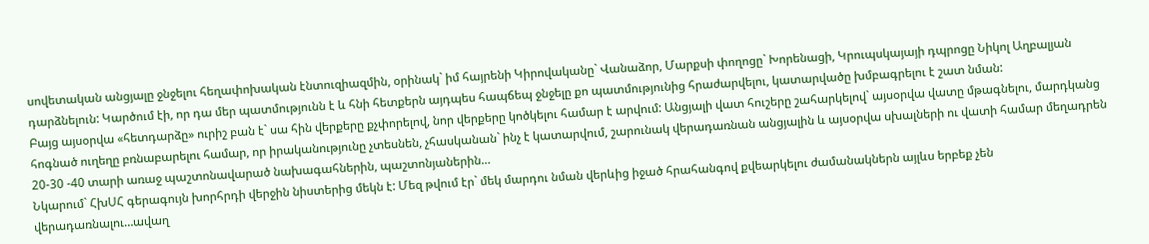սովետական անցյալը ջնջելու հեղափոխական էնտուզիազմին, օրինակ` իմ հայրենի Կիրովականը` Վանաձոր, Մարքսի փողոցը` Խորենացի, Կրուպսկայայի դպրոցը Նիկոլ Աղբալյան դարձնելուն: Կարծում էի, որ դա մեր պատմությունն է և հնի հետքերն այդպես հապճեպ ջնջելը քո պատմությունից հրաժարվելու, կատարվածը խմբագրելու է շատ նման:
Բայց այսօրվա «հետդարձը» ուրիշ բան է` սա հին վերքերը քչփորելով, նոր վերքերը կոծկելու համար է արվում: Անցյալի վատ հուշերը շահարկելով` այսօրվա վատը մթագնելու, մարդկանց հոգնած ուղեղը բռնաբարելու համար, որ իրականությունը չտեսնեն, չհասկանան` ինչ է կատարվում, շարունակ վերադառնան անցյալին և այսօրվա սխալների ու վատի համար մեղադրեն 20-30 -40 տարի առաջ պաշտոնավարած նախագահներին, պաշտոնյաներին…
Նկարում` ՀխՍՀ գերագույն խորհրդի վերջին նիստերից մեկն է: Մեզ թվում էր` մեկ մարդու նման վերևից իջած հրահանգով քվեարկելու ժամանակներն այլևս երբեք չեն վերադառնալու…ավաղ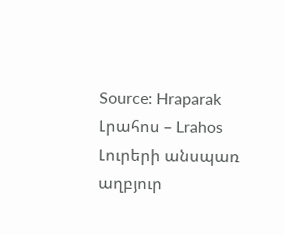Source: Hraparak
Լրահոս – Lrahos Լուրերի անսպառ աղբյուր